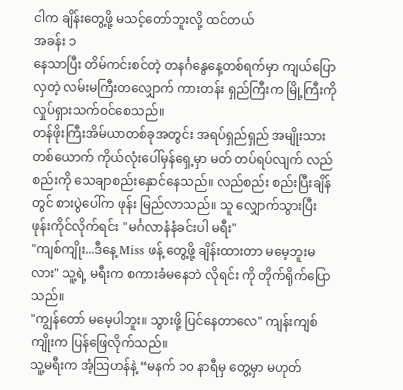ငါက ချိန်းတွေ့ဖို့ မသင့်တော်ဘူးလို့ ထင်တယ်
အခန်း ၁
နေသာပြီး တိမ်ကင်းစင်တဲ့ တနင်္ဂနွေနေ့တစ်ရက်မှာ ကျယ်ပြောလှတဲ့ လမ်းမကြီးတလျှောက် ကားတန်း ရှည်ကြီးက မြို့ကြီးကို လှုပ်ရှားသက်ဝင်စေသည်။
တန်ဖိုးကြီးအိမ်ယာတစ်ခုအတွင်း အရပ်ရှည်ရှည် အမျိုးသားတစ်ယောက် ကိုယ်လုံးပေါ်မှန်ရှေ့မှာ မတ် တပ်ရပ်လျက် လည်စည်းကို သေချာစည်းနှောင်နေသည်။ လည်စည်း စည်းပြီးချိန်တွင် စားပွဲပေါ်က ဖုန်း မြည်လာသည်။ သူ လျှောက်သွားပြီး ဖုန်းကိုင်လိုက်ရင်း "မင်္ဂလာနံနံခင်းပါ မရီး"
"ကျစ်ကျိုး...ဒီနေ့ Miss ဖန့် တွေ့ဖို့ ချိန်းထားတာ မမေ့ဘူးမလား" သူ့ရဲ့ မရီးက စကားခံမနေဘဲ လိုရင်း ကို တိုက်ရိုက်ပြောသည်။
"ကျွန်တော် မမေ့ပါဘူး။ သွားဖို့ ပြင်နေတာလေ" ကျန်းကျစ်ကျိုးက ပြန်ဖြေလိုက်သည်။
သူ့မရီးက အံ့သြဟန်နဲ့ “မနက် ၁၀ နာရီမှ တွေ့မှာ မဟုတ်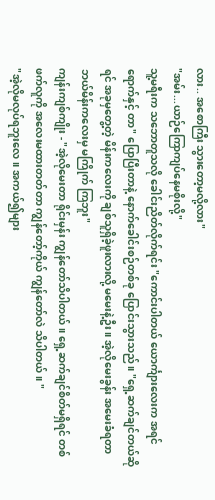လား.. အစောကြီး သွားတော့မလို့လား"
"အမ်း...ယာဉ်ကြောကျပ်နေမစိုးလို့"
သူ့မရီးက သဘောတူသလို ခေါင်းညိတ်လိုက်ရင်း "ကောင်းပါတယ် ယောင်္ကျားလေးက အရင်ရောက်နှင့် တာ" ပြောပြီးတာနဲ့ နောက်ခေါင်းစဉ်တစ်ခု ပြောင်းသွားသည်။ "ရှေ့ဆက်ချင်တယ်ဆိုရင် အခုမှတွေ့တဲ့ မိန်းကလေးကို ချစ်သူရှိခဲ့ဖူးလားလို့ မမေးနဲ့ဦး။ အဲ့လိုမေးခွန်း အမေးခံရတာ ဘယ်မိန်းကလေးမှ မကြိုက် ကြဘူး"
ကျန်းကျစ်ကျိုး - "အဲ့လိုမေးတာ ရိုင်းမှန်း ကျွန်တော်သိပါတယ်။ ရှေ့ဆက်ချင်စိတ်မရှိရင် တစ်ဖက်လူကို အလေးမထားတတ်တာ ကျွန်တော့်ကိုယ် ကျွန်တော်လဲ သိပါတယ်။ "
"အဲ့လိုမလုပ်ရဘူးလေ။ အကယ်၍များ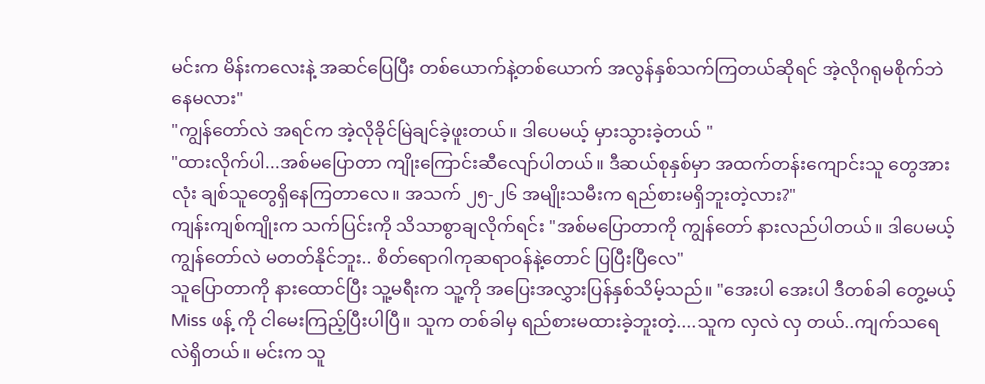မင်းက မိန်းကလေးနဲ့ အဆင်ပြေပြီး တစ်ယောက်နဲ့တစ်ယောက် အလွန်နှစ်သက်ကြတယ်ဆိုရင် အဲ့လိုဂရုမစိုက်ဘဲနေမလား"
"ကျွန်တော်လဲ အရင်က အဲ့လိုခိုင်မြဲချင်ခဲ့ဖူးတယ်။ ဒါပေမယ့် မှားသွားခဲ့တယ် "
"ထားလိုက်ပါ...အစ်မပြောတာ ကျိုးကြောင်းဆီလျော်ပါတယ်။ ဒီဆယ်စုနှစ်မှာ အထက်တန်းကျောင်းသူ တွေအားလုံး ချစ်သူတွေရှိနေကြတာလေ။ အသက် ၂၅-၂၆ အမျိုးသမီးက ရည်စားမရှိဘူးတဲ့လား?"
ကျန်းကျစ်ကျိုးက သက်ပြင်းကို သိသာစွာချလိုက်ရင်း "အစ်မပြောတာကို ကျွန်တော် နားလည်ပါတယ်။ ဒါပေမယ့် ကျွန်တော်လဲ မတတ်နိုင်ဘူး.. စိတ်ရောဂါကုဆရာဝန်နဲ့တောင် ပြပြီးပြီလေ"
သူပြောတာကို နားထောင်ပြီး သူ့မရီးက သူ့ကို အပြေးအလွှားပြန်နှစ်သိမ့်သည်။ "အေးပါ အေးပါ ဒီတစ်ခါ တွေ့မယ့် Miss ဖန့် ကို ငါမေးကြည့်ပြီးပါပြီ။ သူက တစ်ခါမှ ရည်စားမထားခဲ့ဘူးတဲ့....သူက လှလဲ လှ တယ်..ကျက်သရေလဲရှိတယ်။ မင်းက သူ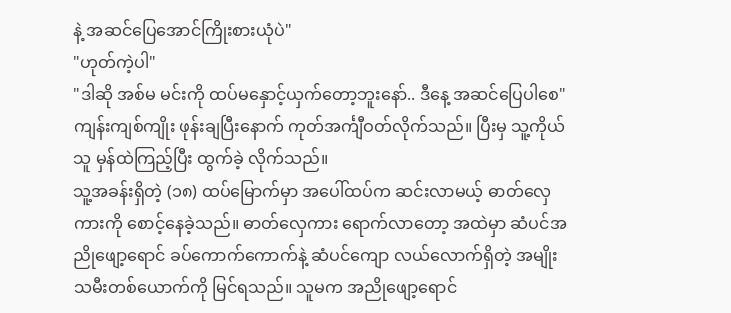နဲ့ အဆင်ပြေအောင်ကြိုးစားယုံပဲ"
"ဟုတ်ကဲ့ပါ"
"ဒါဆို အစ်မ မင်းကို ထပ်မနှောင့်ယှက်တော့ဘူးနော်.. ဒီနေ့ အဆင်ပြေပါစေ"
ကျန်းကျစ်ကျိုး ဖုန်းချပြီးနောက် ကုတ်အင်္ကျီဝတ်လိုက်သည်။ ပြီးမှ သူ့ကိုယ်သူ မှန်ထဲကြည့်ပြီး ထွက်ခဲ့ လိုက်သည်။
သူ့အခန်းရှိတဲ့ (၁၈) ထပ်မြောက်မှာ အပေါ်ထပ်က ဆင်းလာမယ့် ဓာတ်လှေကားကို စောင့်နေခဲ့သည်။ ဓာတ်လှေကား ရောက်လာတော့ အထဲမှာ ဆံပင်အညိုဖျော့ရောင် ခပ်ကောက်ကောက်နဲ့ ဆံပင်ကျော လယ်လောက်ရှိတဲ့ အမျိုးသမီးတစ်ယောက်ကို မြင်ရသည်။ သူမက အညိုဖျော့ရောင်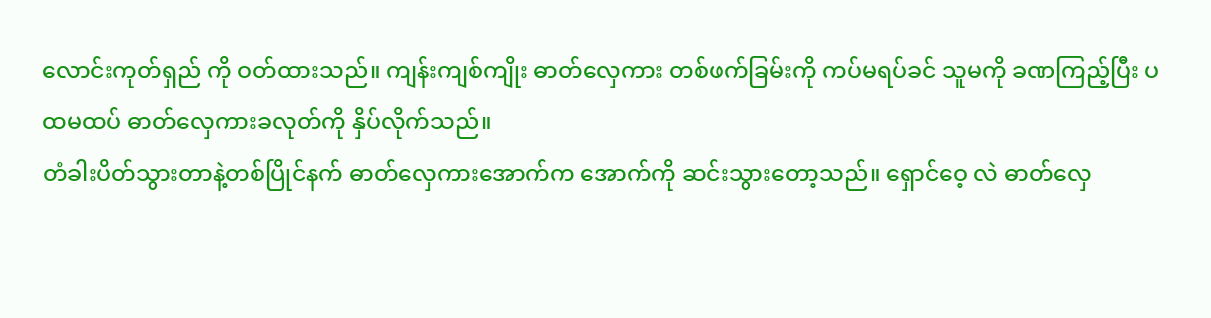လောင်းကုတ်ရှည် ကို ဝတ်ထားသည်။ ကျန်းကျစ်ကျိုး ဓာတ်လှေကား တစ်ဖက်ခြမ်းကို ကပ်မရပ်ခင် သူမကို ခဏကြည့်ပြီး ပထမထပ် ဓာတ်လှေကားခလုတ်ကို နှိပ်လိုက်သည်။
တံခါးပိတ်သွားတာနဲ့တစ်ပြိုင်နက် ဓာတ်လှေကားအောက်က အောက်ကို ဆင်းသွားတော့သည်။ ရှောင်ဝေ့ လဲ ဓာတ်လှေ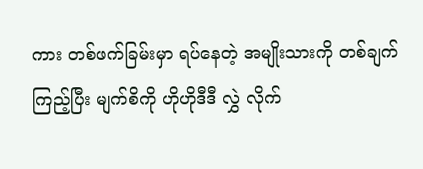ကား တစ်ဖက်ခြမ်းမှာ ရပ်နေတဲ့ အမျိုးသားကို တစ်ချက်ကြည့်ပြီး မျက်စိကို ဟိုဟိုဒီဒီ လွှဲ လိုက်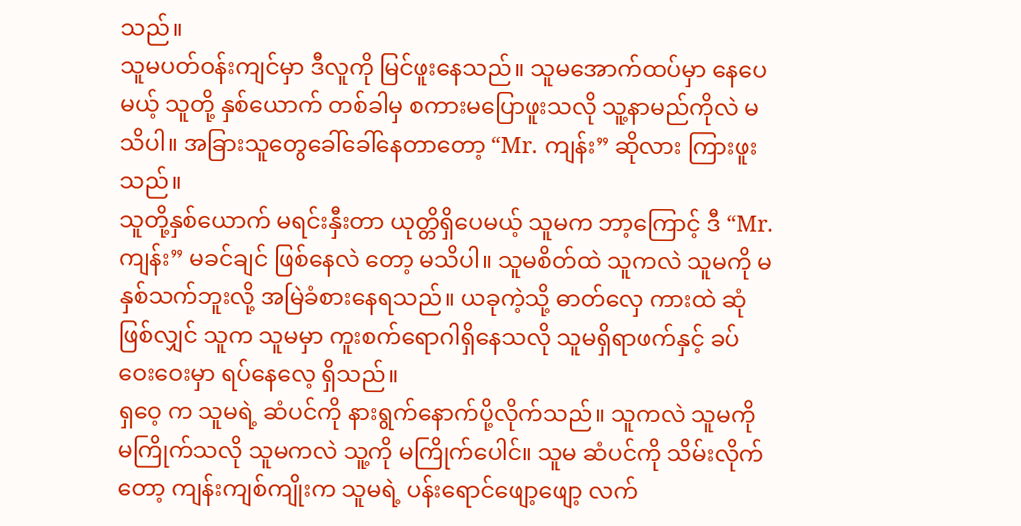သည်။
သူမပတ်ဝန်းကျင်မှာ ဒီလူကို မြင်ဖူးနေသည်။ သူမအောက်ထပ်မှာ နေပေမယ့် သူတို့ နှစ်ယောက် တစ်ခါမှ စကားမပြောဖူးသလို သူ့နာမည်ကိုလဲ မသိပါ။ အခြားသူတွေခေါ်ခေါ်နေတာတော့ “Mr. ကျန်း” ဆိုလား ကြားဖူးသည်။
သူတို့နှစ်ယောက် မရင်းနှီးတာ ယုတ္တိရှိပေမယ့် သူမက ဘာ့ကြောင့် ဒီ “Mr. ကျန်း” မခင်ချင် ဖြစ်နေလဲ တော့ မသိပါ။ သူမစိတ်ထဲ သူကလဲ သူမကို မနှစ်သက်ဘူးလို့ အမြဲခံစားနေရသည်။ ယခုကဲ့သို့ ဓာတ်လှေ ကားထဲ ဆုံဖြစ်လျှင် သူက သူမမှာ ကူးစက်ရောဂါရှိနေသလို သူမရှိရာဖက်နှင့် ခပ်ဝေးဝေးမှာ ရပ်နေလေ့ ရှိသည်။
ရှဝေ့ က သူမရဲ့ ဆံပင်ကို နားရွက်နောက်ပို့လိုက်သည်။ သူကလဲ သူမကို မကြိုက်သလို သူမကလဲ သူ့ကို မကြိုက်ပေါင်။ သူမ ဆံပင်ကို သိမ်းလိုက်တော့ ကျန်းကျစ်ကျိုးက သူမရဲ့ ပန်းရောင်ဖျော့ဖျော့ လက်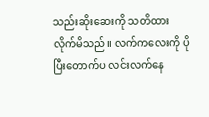သည်းဆိုးဆေးကို သတိထားလိုက်မိသည်။ လက်ကလေးကို ပိုပြီးတောက်ပ လင်းလက်နေ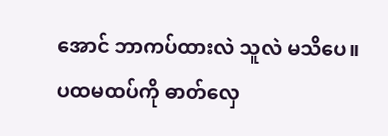အောင် ဘာကပ်ထားလဲ သူလဲ မသိပေ။
ပထမထပ်ကို ဓာတ်လှေ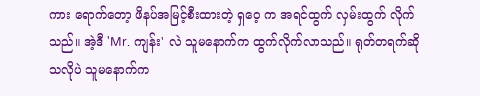ကား ရောက်တော့ ဖိနပ်အမြင့်စီးထားတဲ့ ရှဝေ့ က အရင်ထွက် လှမ်းထွက် လိုက်သည်။ အဲ့ဒီ 'Mr. ကျန်း' လဲ သူမနောက်က ထွက်လိုက်လာသည်။ ရုတ်တရက်ဆိုသလိုပဲ သူမနောက်က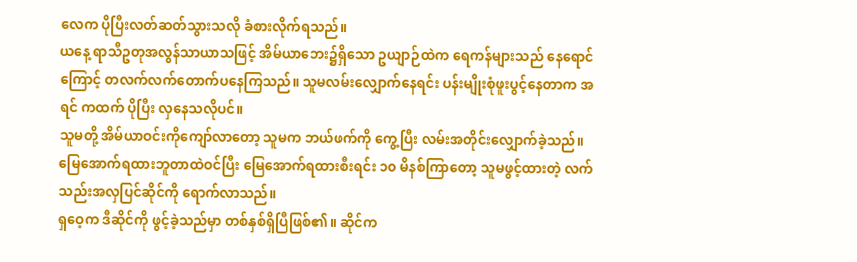လေက ပိုပြီးလတ်ဆတ်သွားသလို ခံစားလိုက်ရသည်။
ယနေ့ ရာသီဥတုအလွန်သာယာသဖြင့် အိမ်ယာဘေး၌ရှိသော ဥယျာဉ်ထဲက ရေကန်များသည် နေရောင် ကြောင့် တလက်လက်တောက်ပနေကြသည်။ သူမလမ်းလျှောက်နေရင်း ပန်းမျိုးစုံဖူးပွင့်နေတာက အရင် ကထက် ပိုပြီး လှနေသလိုပင်။
သူမတို့ အိမ်ယာဝင်းကိုကျော်လာတော့ သူမက ဘယ်ဖက်ကို ကွေ့ပြီး လမ်းအတိုင်းလျှောက်ခဲ့သည်။ မြေအောက်ရထားဘူတာထဲဝင်ပြီး မြေအောက်ရထားစီးရင်း ၁၀ မိနစ်ကြာတော့ သူမဖွင့်ထားတဲ့ လက် သည်းအလှပြင်ဆိုင်ကို ရောက်လာသည်။
ရှဝေ့က ဒီဆိုင်ကို ဖွင့်ခဲ့သည်မှာ တစ်နှစ်ရှိပြီဖြစ်၏။ ဆိုင်က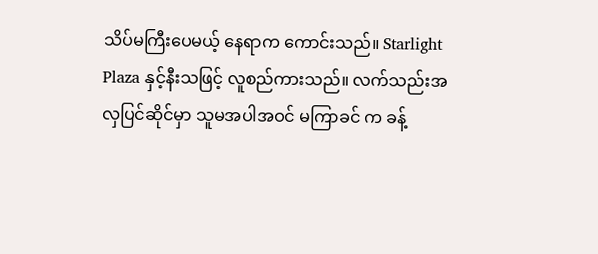သိပ်မကြီးပေမယ့် နေရာက ကောင်းသည်။ Starlight Plaza နှင့်နီးသဖြင့် လူစည်ကားသည်။ လက်သည်းအလှပြင်ဆိုင်မှာ သူမအပါအဝင် မကြာခင် က ခန့်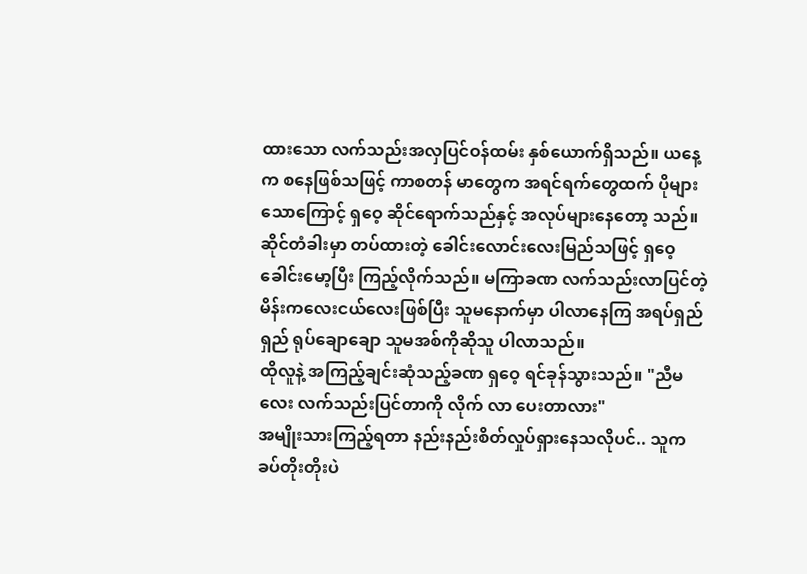ထားသော လက်သည်းအလှပြင်ဝန်ထမ်း နှစ်ယောက်ရှိသည်။ ယနေ့က စနေဖြစ်သဖြင့် ကာစတန် မာတွေက အရင်ရက်တွေထက် ပိုများသောကြောင့် ရှဝေ့ ဆိုင်ရောက်သည်နှင့် အလုပ်များနေတော့ သည်။
ဆိုင်တံခါးမှာ တပ်ထားတဲ့ ခေါင်းလောင်းလေးမြည်သဖြင့် ရှဝေ့ ခေါင်းမော့ပြီး ကြည့်လိုက်သည်။ မကြာခဏ လက်သည်းလာပြင်တဲ့ မိန်းကလေးငယ်လေးဖြစ်ပြီး သူမနောက်မှာ ပါလာနေကြ အရပ်ရှည် ရှည် ရုပ်ချောချော သူမအစ်ကိုဆိုသူ ပါလာသည်။
ထိုလူနဲ့ အကြည့်ချင်းဆုံသည့်ခဏ ရှဝေ့ ရင်ခုန်သွားသည်။ "ညီမလေး လက်သည်းပြင်တာကို လိုက် လာ ပေးတာလား"
အမျိုးသားကြည့်ရတာ နည်းနည်းစိတ်လှုပ်ရှားနေသလိုပင်.. သူက ခပ်တိုးတိုးပဲ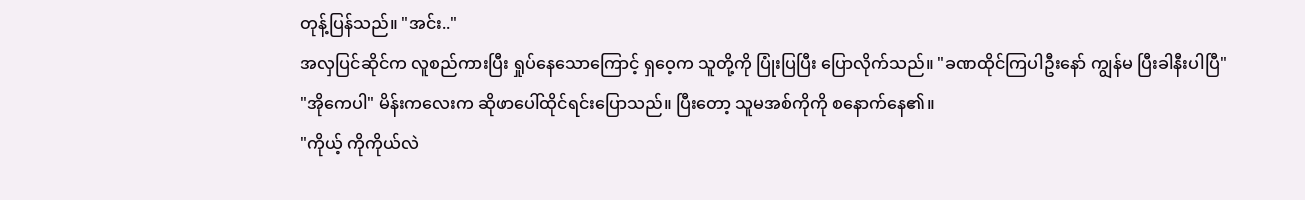တုန့်ပြန်သည်။ "အင်း.."
အလှပြင်ဆိုင်က လူစည်ကားပြီး ရှုပ်နေသောကြောင့် ရှဝေ့က သူတို့ကို ပြုံးပြပြီး ပြောလိုက်သည်။ "ခဏထိုင်ကြပါဦးနော် ကျွန်မ ပြီးခါနီးပါပြီ"
"အိုကေပါ" မိန်းကလေးက ဆိုဖာပေါ်ထိုင်ရင်းပြောသည်။ ပြီးတော့ သူမအစ်ကိုကို စနောက်နေ၏။
"ကိုယ့် ကိုကိုယ်လဲ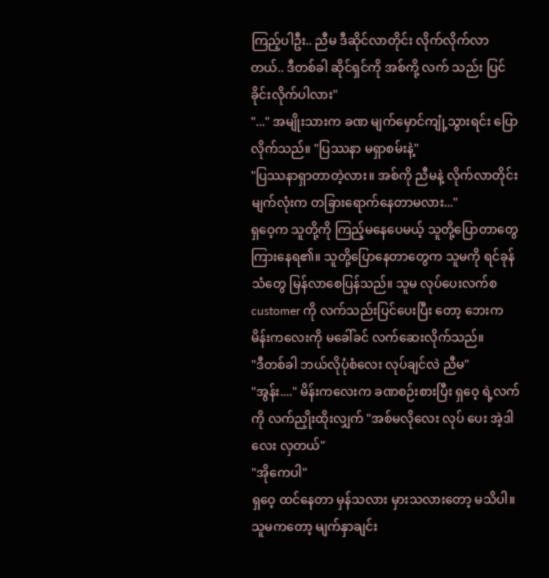ကြည့်ပါဦး.. ညီမ ဒီဆိုင်လာတိုင်း လိုက်လိုက်လာတယ်.. ဒီတစ်ခါ ဆိုင်ရှင်ကို အစ်ကို့ လက် သည်း ပြင်ခိုင်းလိုက်ပါလား"
"..." အမျိုးသားက ခဏ မျက်မှောင်ကျုံ့သွားရင်း ပြောလိုက်သည်။ "ပြဿနာ မရှာစမ်းနဲ့"
"ပြဿနာရှာတာတဲ့လား။ အစ်ကို ညီမနဲ့ လိုက်လာတိုင်း မျက်လုံးက တခြားရောက်နေတာမလား..."
ရှဝေ့က သူတို့ကို ကြည့်မနေပေမယ့် သူတို့ပြောတာတွေ ကြားနေရ၏။ သူတို့ပြောနေတာတွေက သူမကို ရင်ခုန်သံတွေ မြန်လာစေပြန်သည်။ သူမ လုပ်ပေးလက်စ customer ကို လက်သည်းပြင်ပေးပြီး တော့ ဘေးက မိန်းကလေးကို မခေါ်ခင် လက်ဆေးလိုက်သည်။
"ဒီတစ်ခါ ဘယ်လိုပုံစံလေး လုပ်ချင်လဲ ညီမ"
"အွန်း...." မိန်းကလေးက ခဏစဉ်းစားပြီး ရှဝေ့ ရဲ့လက်ကို လက်ညှိုးထိုးလျှက် "အစ်မလိုလေး လုပ် ပေး အဲ့ဒါလေး လှတယ်"
"အိုကေပါ"
ရှဝေ့ ထင်နေတာ မှန်သလား မှားသလားတော့ မသိပါ။ သူမကတော့ မျက်နှာချင်း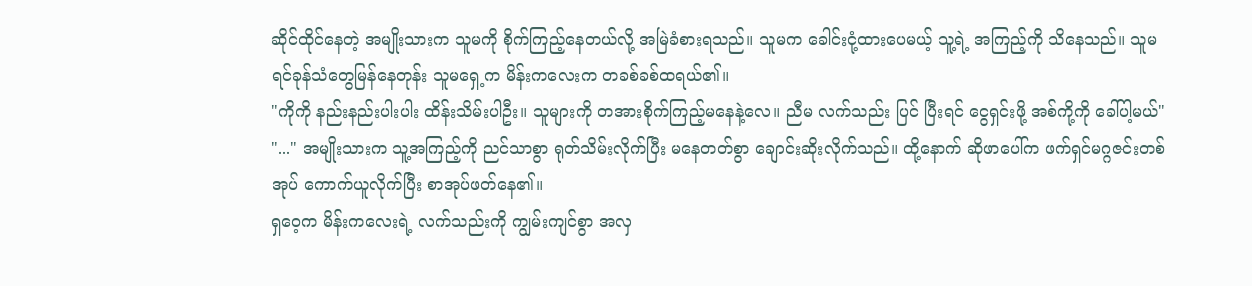ဆိုင်ထိုင်နေတဲ့ အမျိုးသားက သူမကို စိုက်ကြည့်နေတယ်လို့ အမြဲခံစားရသည်။ သူမက ခေါင်းငုံ့ထားပေမယ့် သူ့ရဲ့ အကြည့်ကို သိနေသည်။ သူမ ရင်ခုန်သံတွေမြန်နေတုန်း သူမရှေ့က မိန်းကလေးက တခစ်ခစ်ထရယ်၏။
"ကိုကို နည်းနည်းပါးပါး ထိန်းသိမ်းပါဦး။ သူများကို တအားစိုက်ကြည့်မနေနဲ့လေ။ ညီမ လက်သည်း ပြင် ပြီးရင် ငွေရှင်းဖို့ အစ်ကို့ကို ခေါ်ပါ့မယ်"
"..." အမျိုးသားက သူ့အကြည့်ကို ညင်သာစွာ ရုတ်သိမ်းလိုက်ပြီး မနေတတ်စွာ ချောင်းဆိုးလိုက်သည်။ ထို့နောက် ဆိုဖာပေါ်က ဖက်ရှင်မဂ္ဂဇင်းတစ်အုပ် ကောက်ယူလိုက်ပြီး စာအုပ်ဖတ်နေ၏။
ရှဝေ့က မိန်းကလေးရဲ့ လက်သည်းကို ကျွမ်းကျင်စွာ အလှ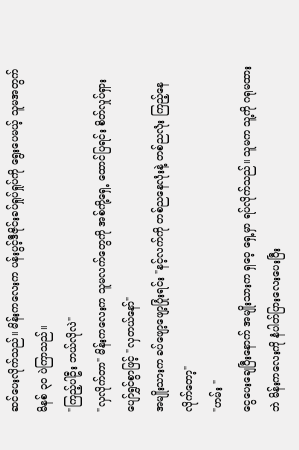ဆင်ပေးလိုက်သည်။ မိန်းကလေးက ပန်းပွင့်ဒီဇိုင်းခပ်ရှုပ်ရှုပ်ကို ရွေးပေမယ့် သူမအတွက် မိနစ် ၃၀ ပဲကြာသည်။
"ကြည့်ပါဦး ဘယ်လိုလဲ"
"လှလိုက်တာ" မိန်းကလေးက သူမလက်တွေကို အစ်ကို့ရှေ့ ထောင်ပြရင်း စိတ်လှုပ်ရှားပျော်ရွှင်စွာဖြင့် "လှတယ်နော်"
အမျိုးသားက ခပ်ဖျော့ဖျော့ပြုံးရင်း "နင့်လက်ကို တစ်ညနေလုံးနဲ့ တစ်ညလုံး ကြည့်နေလိုက်တော့"
"ဟမ်း "
ငွေပေးချေပြီးနောက် အမျိုးသားက ရှဝေ့ ရှေ့မှာ ရပ်လိုက်သည်။ သူမက သူ့ကို ဂရုမထားဘဲ မိန်းကလေးကို နံပါတ်ပြားလေးပေးပြီး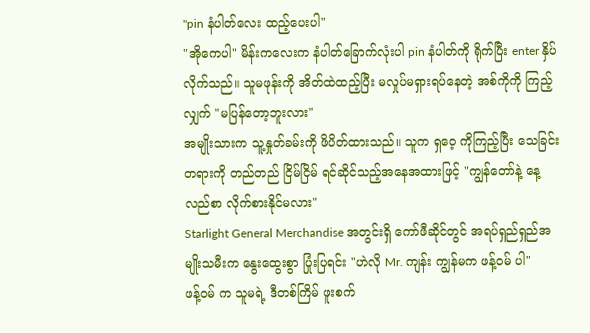"pin နံပါတ်လေး ထည့်ပေးပါ"
"အိုကေပါ" မိန်းကလေးက နံပါတ်ခြောက်လုံးပါ pin နံပါတ်ကို ရိုက်ပြီး enter နှိပ်လိုက်သည်။ သူမဖုန်းကို အိတ်ထဲထည့်ပြီး မလှုပ်မရှားရပ်နေတဲ့ အစ်ကိုကို ကြည့်လျှက် "မပြန်တော့ဘူးလား"
အမျိုးသားက သူ့နှုတ်ခမ်းကို ဖိပိတ်ထားသည်။ သူက ရှဝေ့ ကိုကြည့်ပြီး သေခြင်းတရားကို တည်တည် ငြိမ်ငြိမ် ရင်ဆိုင်သည့်အနေအထားဖြင့် "ကျွန်တော်နဲ့ နေ့လည်စာ လိုက်စားနိုင်မလား"
Starlight General Merchandise အတွင်းရှိ ကော်ဖီဆိုင်တွင် အရပ်ရှည်ရှည်အမျိုးသမီးက နွေးထွေးစွာ ပြုံးပြရင်း "ဟဲလို Mr. ကျန်း ကျွန်မက ဖန့်ဝမ် ပါ"
ဖန့်ဝမ် က သူမရဲ့ ဒီတစ်ကြိမ် ဖူးစက်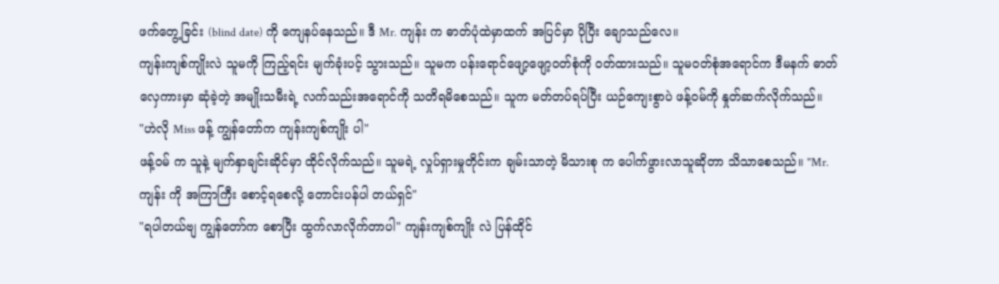ဖက်တွေ့ခြင်း (blind date) ကို ကျေနပ်နေသည်။ ဒီ Mr. ကျန်း က ဓာတ်ပုံထဲမှာထက် အပြင်မှာ ပိုပြီး ချောသည်လေ။
ကျန်းကျစ်ကျိုးလဲ သူမကို ကြည့်ရင်း မျက်ခုံးပင့် သွားသည်။ သူမက ပန်းရောင်ဖျော့ဖျော့ဝတ်စုံကို ဝတ်ထားသည်။ သူမဝတ်စုံအရောင်က ဒီမနက် ဓာတ် လှေကားမှာ ဆုံခဲ့တဲ့ အမျိုးသမီးရဲ့ လက်သည်းအရောင်ကို သတိရမိစေသည်။ သူက မတ်တပ်ရပ်ပြီး ယဉ်ကျေးစွာပဲ ဖန့်ဝမ်ကို နှုတ်ဆက်လိုက်သည်။
"ဟဲလို Miss ဖန့် ကျွန်တော်က ကျန်းကျစ်ကျိုး ပါ"
ဖန့်ဝမ် က သူနဲ့ မျက်နှာချင်းဆိုင်မှာ ထိုင်လိုက်သည်။ သူမရဲ့ လှုပ်ရှားမှုတိုင်းက ချမ်းသာတဲ့ မိသားစု က ပေါက်ဖွားလာသူဆိုတာ သိသာစေသည်။ "Mr. ကျန်း ကို အကြာကြီး စောင့်ရစေလို့ တောင်းပန်ပါ တယ်ရှင်"
"ရပါတယ်ဗျ ကျွန်တော်က စောပြီး ထွက်လာလိုက်တာပါ" ကျန်းကျစ်ကျိုး လဲ ပြန်ထိုင်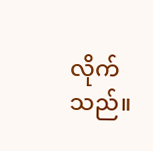လိုက်သည်။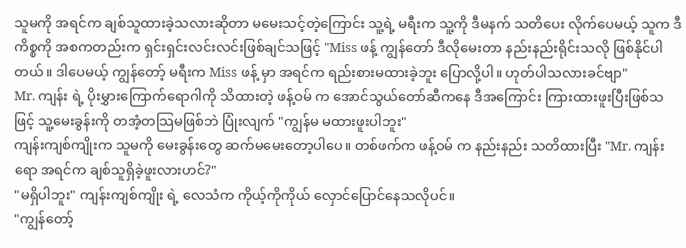သူမကို အရင်က ချစ်သူထားခဲ့သလားဆိုတာ မမေးသင့်တဲ့ကြောင်း သူ့ရဲ့ မရီးက သူ့ကို ဒီမနက် သတိပေး လိုက်ပေမယ့် သူက ဒီကိစ္စကို အစကတည်းက ရှင်းရှင်းလင်းလင်းဖြစ်ချင်သဖြင့် "Miss ဖန့် ကျွန်တော် ဒီလိုမေးတာ နည်းနည်းရိုင်းသလို ဖြစ်နိုင်ပါတယ်။ ဒါပေမယ့် ကျွန်တော့် မရီးက Miss ဖန့် မှာ အရင်က ရည်းစားမထားခဲ့ဘူး ပြောလို့ပါ။ ဟုတ်ပါသလားခင်ဗျာ"
Mr. ကျန်း ရဲ့ ပိုးမွှားကြောက်ရောဂါကို သိထားတဲ့ ဖန့်ဝမ် က အောင်သွယ်တော်ဆီကနေ ဒီအကြောင်း ကြားထားဖူးပြီးဖြစ်သဖြင့် သူ့မေးခွန်းကို တအံ့တသြမဖြစ်ဘဲ ပြုံးလျက် "ကျွန်မ မထားဖူးပါဘူး"
ကျန်းကျစ်ကျိုးက သူမကို မေးခွန်းတွေ ဆက်မမေးတော့ပါပေ။ တစ်ဖက်က ဖန့်ဝမ် က နည်းနည်း သတိထားပြီး "Mr. ကျန်း ရော အရင်က ချစ်သူရှိခဲ့ဖူးလားဟင်?"
"မရှိပါဘူး" ကျန်းကျစ်ကျိုး ရဲ့ လေသံက ကိုယ့်ကိုကိုယ် လှောင်ပြောင်နေသလိုပင်။
"ကျွန်တော့်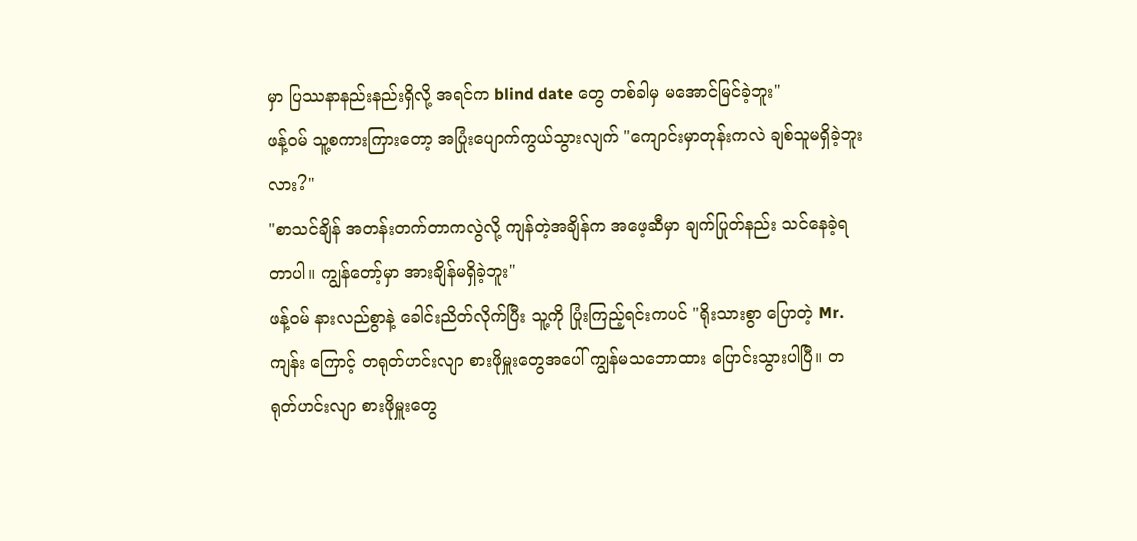မှာ ပြဿနာနည်းနည်းရှိလို့ အရင်က blind date တွေ တစ်ခါမှ မအောင်မြင်ခဲ့ဘူး"
ဖန့်ဝမ် သူ့စကားကြားတော့ အပြုံးပျောက်ကွယ်သွားလျက် "ကျောင်းမှာတုန်းကလဲ ချစ်သူမရှိခဲ့ဘူး လား?"
"စာသင်ချိန် အတန်းတက်တာကလွဲလို့ ကျန်တဲ့အချိန်က အဖေ့ဆီမှာ ချက်ပြုတ်နည်း သင်နေခဲ့ရတာပါ။ ကျွန်တော့်မှာ အားချိန်မရှိခဲ့ဘူး"
ဖန့်ဝမ် နားလည်စွာနဲ့ ခေါင်းညိတ်လိုက်ပြီး သူ့ကို ပြုံးကြည့်ရင်းကပင် "ရိုးသားစွာ ပြောတဲ့ Mr. ကျန်း ကြောင့် တရုတ်ဟင်းလျာ စားဖိုမှူးတွေအပေါ် ကျွန်မသဘောထား ပြောင်းသွားပါပြီ။ တရုတ်ဟင်းလျာ စားဖိုမှူးတွေ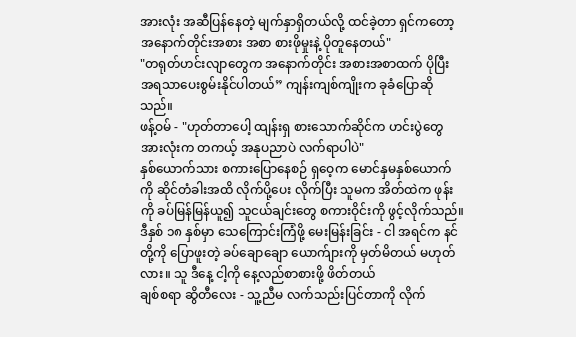အားလုံး အဆီပြန်နေတဲ့ မျက်နှာရှိတယ်လို့ ထင်ခဲ့တာ ရှင်ကတော့ အနောက်တိုင်းအစား အစာ စားဖိုမှုးနဲ့ ပိုတူနေတယ်"
"တရုတ်ဟင်းလျာတွေက အနောက်တိုင်း အစားအစာထက် ပိုပြီး အရသာပေးစွမ်းနိုင်ပါတယ်” ကျန်းကျစ်ကျိုးက ခုခံပြောဆိုသည်။
ဖန့်ဝမ် - "ဟုတ်တာပေါ့ ထျန်းရှ စားသောက်ဆိုင်က ဟင်းပွဲတွေအားလုံးက တကယ့် အနုပညာပဲ လက်ရာပါပဲ"
နှစ်ယောက်သား စကားပြောနေစဉ် ရှဝေ့က မောင်နှမနှစ်ယောက်ကို ဆိုင်တံခါးအထိ လိုက်ပို့ပေး လိုက်ပြီး သူမက အိတ်ထဲက ဖုန်းကို ခပ်မြန်မြန်ယူ၍ သူငယ်ချင်းတွေ စကားဝိုင်းကို ဖွင့်လိုက်သည်။
ဒီနှစ် ၁၈ နှစ်မှာ သေကြောင်းကြံဖို့ မေးမြန်းခြင်း - ငါ အရင်က နင်တို့ကို ပြောဖူးတဲ့ ခပ်ချောချော ယောက်ျားကို မှတ်မိတယ် မဟုတ်လား။ သူ ဒီနေ့ ငါ့ကို နေ့လည်စာစားဖို့ ဖိတ်တယ်
ချစ်စရာ ဆွိတီလေး - သူ့ညီမ လက်သည်းပြင်တာကို လိုက်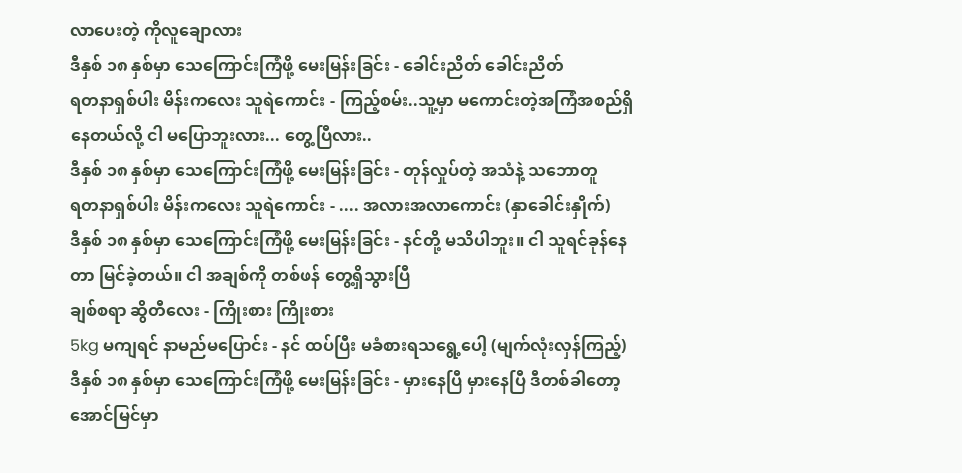လာပေးတဲ့ ကိုလူချောလား
ဒီနှစ် ၁၈ နှစ်မှာ သေကြောင်းကြံဖို့ မေးမြန်းခြင်း - ခေါင်းညိတ် ခေါင်းညိတ်
ရတနာရှစ်ပါး မိန်းကလေး သူရဲကောင်း - ကြည့်စမ်း..သူ့မှာ မကောင်းတဲ့အကြံအစည်ရှိနေတယ်လို့ ငါ မပြောဘူးလား... တွေ့ပြီလား..
ဒီနှစ် ၁၈ နှစ်မှာ သေကြောင်းကြံဖို့ မေးမြန်းခြင်း - တုန်လှုပ်တဲ့ အသံနဲ့ သဘောတူ
ရတနာရှစ်ပါး မိန်းကလေး သူရဲကောင်း - .... အလားအလာကောင်း (နှာခေါင်းနှိုက်)
ဒီနှစ် ၁၈ နှစ်မှာ သေကြောင်းကြံဖို့ မေးမြန်းခြင်း - နင်တို့ မသိပါဘူး။ ငါ သူရင်ခုန်နေတာ မြင်ခဲ့တယ်။ ငါ အချစ်ကို တစ်ဖန် တွေ့ရှိသွားပြီ
ချစ်စရာ ဆွိတီလေး - ကြိုးစား ကြိုးစား
5kg မကျရင် နာမည်မပြောင်း - နင် ထပ်ပြီး မခံစားရသရွေ့ပေါ့ (မျက်လုံးလှန်ကြည့်)
ဒီနှစ် ၁၈ နှစ်မှာ သေကြောင်းကြံဖို့ မေးမြန်းခြင်း - မှားနေပြီ မှားနေပြီ ဒီတစ်ခါတော့ အောင်မြင်မှာ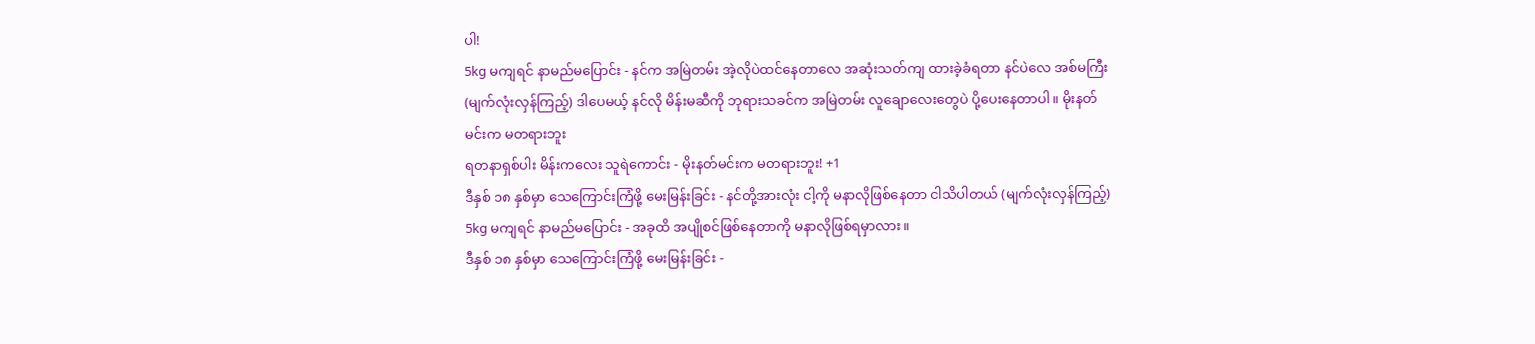ပါ!
5kg မကျရင် နာမည်မပြောင်း - နင်က အမြဲတမ်း အဲ့လိုပဲထင်နေတာလေ အဆုံးသတ်ကျ ထားခဲ့ခံရတာ နင်ပဲလေ အစ်မကြီး (မျက်လုံးလှန်ကြည့်) ဒါပေမယ့် နင်လို မိန်းမဆီကို ဘုရားသခင်က အမြဲတမ်း လူချောလေးတွေပဲ ပို့ပေးနေတာပါ။ မိုးနတ်မင်းက မတရားဘူး
ရတနာရှစ်ပါး မိန်းကလေး သူရဲကောင်း - မိုးနတ်မင်းက မတရားဘူး! +1
ဒီနှစ် ၁၈ နှစ်မှာ သေကြောင်းကြံဖို့ မေးမြန်းခြင်း - နင်တို့အားလုံး ငါ့ကို မနာလိုဖြစ်နေတာ ငါသိပါတယ် (မျက်လုံးလှန်ကြည့်)
5kg မကျရင် နာမည်မပြောင်း - အခုထိ အပျိုစင်ဖြစ်နေတာကို မနာလိုဖြစ်ရမှာလား။
ဒီနှစ် ၁၈ နှစ်မှာ သေကြောင်းကြံဖို့ မေးမြန်းခြင်း -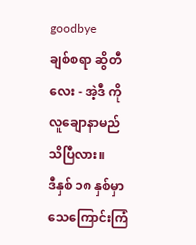goodbye
ချစ်စရာ ဆွိတီလေး - အဲ့ဒီ ကိုလူချောနာမည် သိပြီလား။
ဒီနှစ် ၁၈ နှစ်မှာ သေကြောင်းကြံ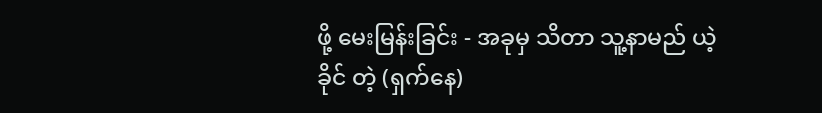ဖို့ မေးမြန်းခြင်း - အခုမှ သိတာ သူ့နာမည် ယဲ့ခိုင် တဲ့ (ရှက်နေ)